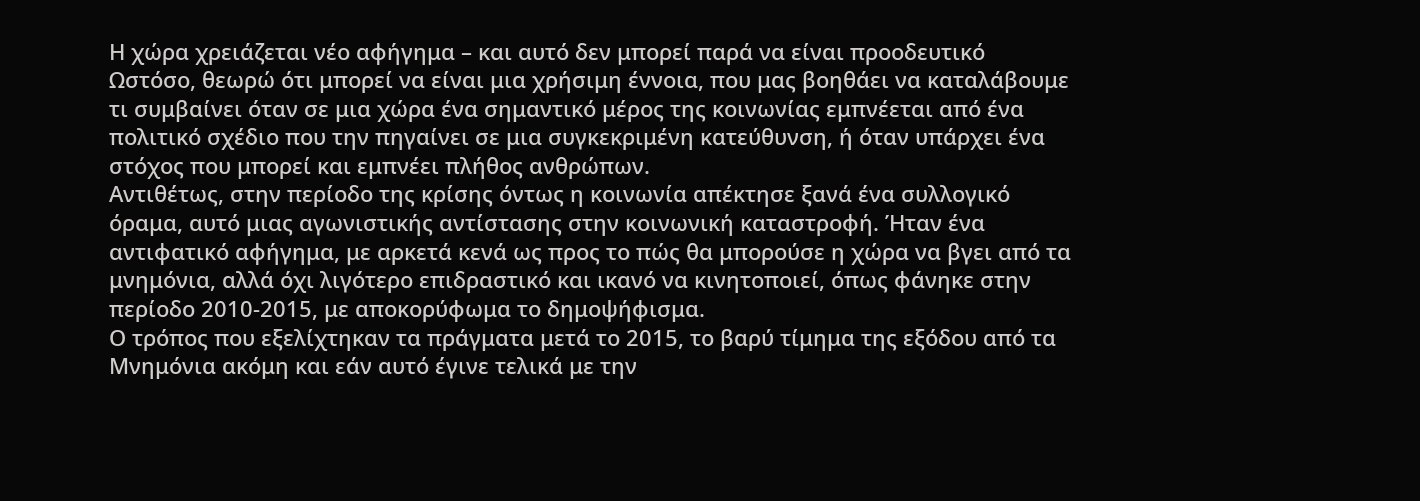Η χώρα χρειάζεται νέο αφήγημα – και αυτό δεν μπορεί παρά να είναι προοδευτικό
Ωστόσο, θεωρώ ότι μπορεί να είναι μια χρήσιμη έννοια, που μας βοηθάει να καταλάβουμε τι συμβαίνει όταν σε μια χώρα ένα σημαντικό μέρος της κοινωνίας εμπνέεται από ένα πολιτικό σχέδιο που την πηγαίνει σε μια συγκεκριμένη κατεύθυνση, ή όταν υπάρχει ένα στόχος που μπορεί και εμπνέει πλήθος ανθρώπων.
Αντιθέτως, στην περίοδο της κρίσης όντως η κοινωνία απέκτησε ξανά ένα συλλογικό όραμα, αυτό μιας αγωνιστικής αντίστασης στην κοινωνική καταστροφή. Ήταν ένα αντιφατικό αφήγημα, με αρκετά κενά ως προς το πώς θα μπορούσε η χώρα να βγει από τα μνημόνια, αλλά όχι λιγότερο επιδραστικό και ικανό να κινητοποιεί, όπως φάνηκε στην περίοδο 2010-2015, με αποκορύφωμα το δημοψήφισμα.
Ο τρόπος που εξελίχτηκαν τα πράγματα μετά το 2015, το βαρύ τίμημα της εξόδου από τα Μνημόνια ακόμη και εάν αυτό έγινε τελικά με την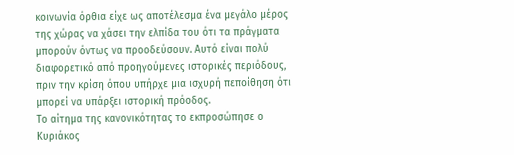κοινωνία όρθια είχε ως αποτέλεσμα ένα μεγάλο μέρος της χώρας να χάσει την ελπίδα του ότι τα πράγματα μπορούν όντως να προοδεύσουν. Αυτό είναι πολύ διαφορετικό από προηγούμενες ιστορικές περιόδους, πριν την κρίση όπου υπήρχε μια ισχυρή πεποίθηση ότι μπορεί να υπάρξει ιστορική πρόοδος.
Το αίτημα της κανονικότητας το εκπροσώπησε ο Κυριάκος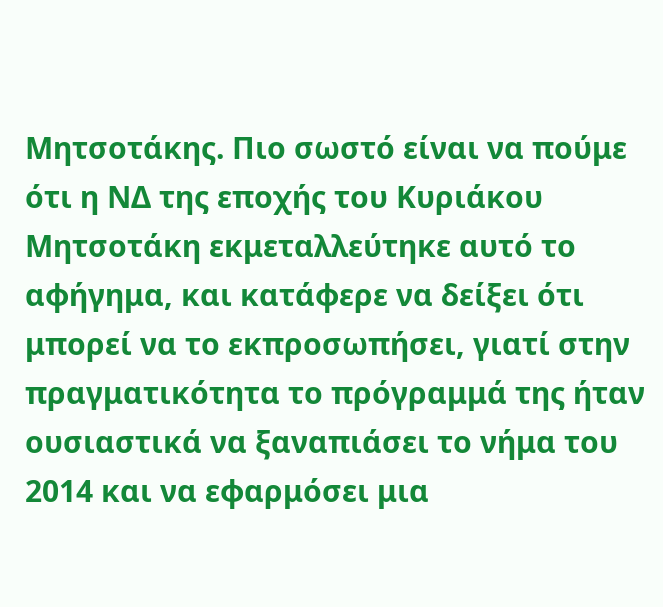Μητσοτάκης. Πιο σωστό είναι να πούμε ότι η ΝΔ της εποχής του Κυριάκου Μητσοτάκη εκμεταλλεύτηκε αυτό το αφήγημα, και κατάφερε να δείξει ότι μπορεί να το εκπροσωπήσει, γιατί στην πραγματικότητα το πρόγραμμά της ήταν ουσιαστικά να ξαναπιάσει το νήμα του 2014 και να εφαρμόσει μια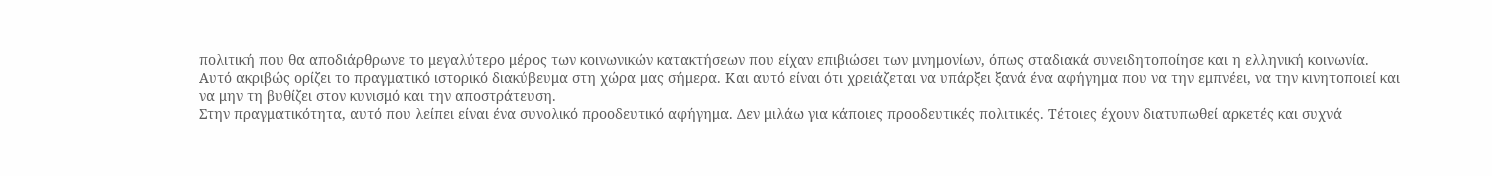πολιτική που θα αποδιάρθρωνε το μεγαλύτερο μέρος των κοινωνικών κατακτήσεων που είχαν επιβιώσει των μνημονίων, όπως σταδιακά συνειδητοποίησε και η ελληνική κοινωνία.
Αυτό ακριβώς ορίζει το πραγματικό ιστορικό διακύβευμα στη χώρα μας σήμερα. Και αυτό είναι ότι χρειάζεται να υπάρξει ξανά ένα αφήγημα που να την εμπνέει, να την κινητοποιεί και να μην τη βυθίζει στον κυνισμό και την αποστράτευση.
Στην πραγματικότητα, αυτό που λείπει είναι ένα συνολικό προοδευτικό αφήγημα. Δεν μιλάω για κάποιες προοδευτικές πολιτικές. Τέτοιες έχουν διατυπωθεί αρκετές και συχνά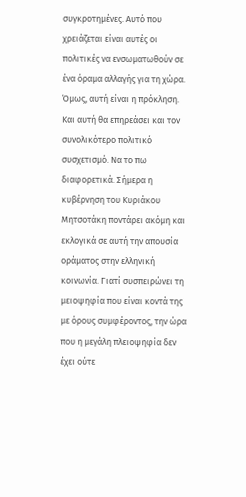συγκροτημένες. Αυτό που χρειάζεται είναι αυτές οι πολιτικές να ενσωματωθούν σε ένα όραμα αλλαγής για τη χώρα.
Όμως, αυτή είναι η πρόκληση. Και αυτή θα επηρεάσει και τον συνολικότερο πολιτικό συσχετισμό. Να το πω διαφορετικά. Σήμερα η κυβέρνηση του Κυριάκου Μητσοτάκη ποντάρει ακόμη και εκλογικά σε αυτή την απουσία οράματος στην ελληνική κοινωνία. Γιατί συσπειρώνει τη μειοψηφία που είναι κοντά της με όρους συμφέροντος, την ώρα που η μεγάλη πλειοψηφία δεν έχει ούτε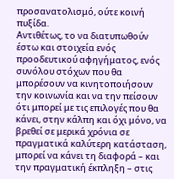προσανατολισμό, ούτε κοινή πυξίδα.
Αντιθέτως, το να διατυπωθούν έστω και στοιχεία ενός προοδευτικού αφηγήματος, ενός συνόλου στόχων που θα μπορέσουν να κινητοποιήσουν την κοινωνία και να την πείσουν ότι μπορεί με τις επιλογές που θα κάνει, στην κάλπη και όχι μόνο, να βρεθεί σε μερικά χρόνια σε πραγματικά καλύτερη κατάσταση, μπορεί να κάνει τη διαφορά – και την πραγματική έκπληξη – στις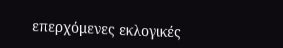επερχόμενες εκλογικές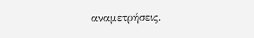αναμετρήσεις.